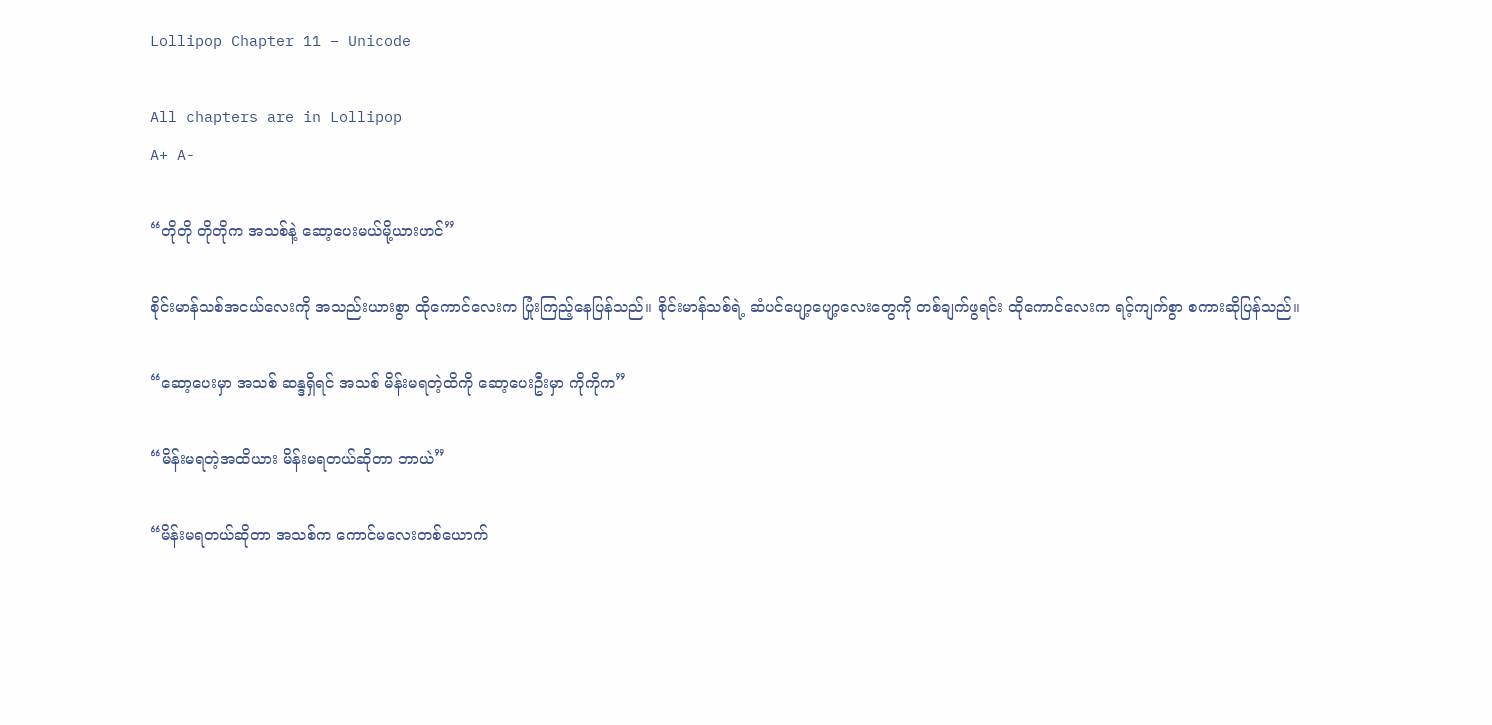Lollipop Chapter 11 – Unicode

All chapters are in Lollipop
A+ A-

“တိုတို တိုတိုက အသစ်နဲ့ ဆော့ပေးမယ်မို့ယားဟင်”

စိုင်းမာန်သစ်အငယ်လေးကို အသည်းယားစွာ ထိုကောင်လေးက ပြုံးကြည့်နေပြန်သည်။ စိုင်းမာန်သစ်ရဲ့ ဆံပင်ပျော့ပျော့လေးတွေကို တစ်ချက်ဖွရင်း ထိုကောင်လေးက ရင့်ကျက်စွာ စကားဆိုပြန်သည်။

“ဆော့ပေးမှာ အသစ် ဆန္ဒရှိရင် အသစ် မိန်းမရတဲ့ထိကို ဆော့ပေးဦးမှာ ကိုကိုက”

“မိန်းမရတဲ့အထိယား မိန်းမရတယ်ဆိုတာ ဘာယဲ”

“မိန်းမရတယ်ဆိုတာ အသစ်က ကောင်မလေးတစ်ယောက်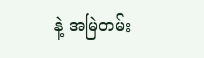နဲ့ အမြဲတမ်း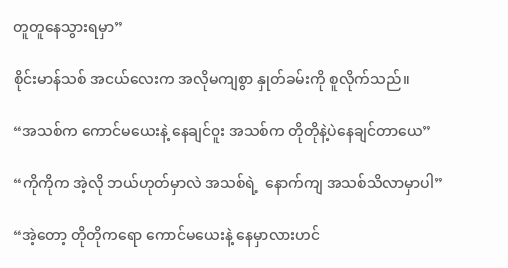တူတူနေသွားရမှာ”

စိုင်းမာန်သစ် အငယ်လေးက အလိုမကျစွာ နှုတ်ခမ်းကို စူလိုက်သည်။

“အသစ်က ကောင်မယေးနဲ့ နေချင်၀ူး အသစ်က တိုတိုနဲ့ပဲနေချင်တာယေ”

“ကိုကိုက အဲ့လို ဘယ်ဟုတ်မှာလဲ အသစ်ရဲ့  နောက်ကျ အသစ်သိလာမှာပါ”

“အဲ့တော့ တိုတိုကရော ကောင်မယေးနဲ့ နေမှာလားဟင်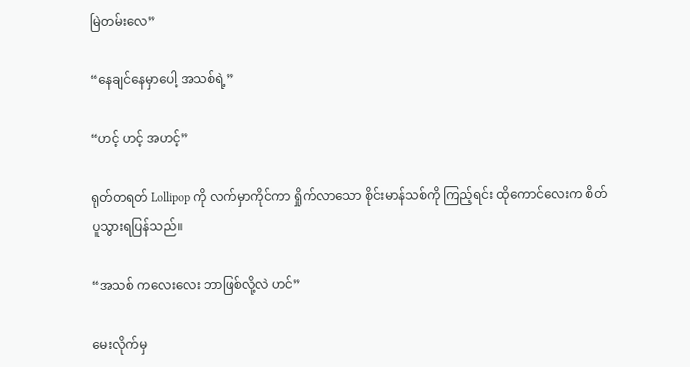မြဲတမ်းလေ”

“နေချင်နေမှာပေါ့ အသစ်ရဲ့”

“ဟင့် ဟင့် အဟင့်”

ရုတ်တရတ် Lollipop ကို လက်မှာကိုင်ကာ ရှိုက်လာသော စိုင်းမာန်သစ်ကို ကြည့်ရင်း ထိုကောင်လေးက စိတ်ပူသွားရပြန်သည်။

“အသစ် ကလေးလေး ဘာဖြစ်လို့လဲ ဟင်”

မေးလိုက်မှ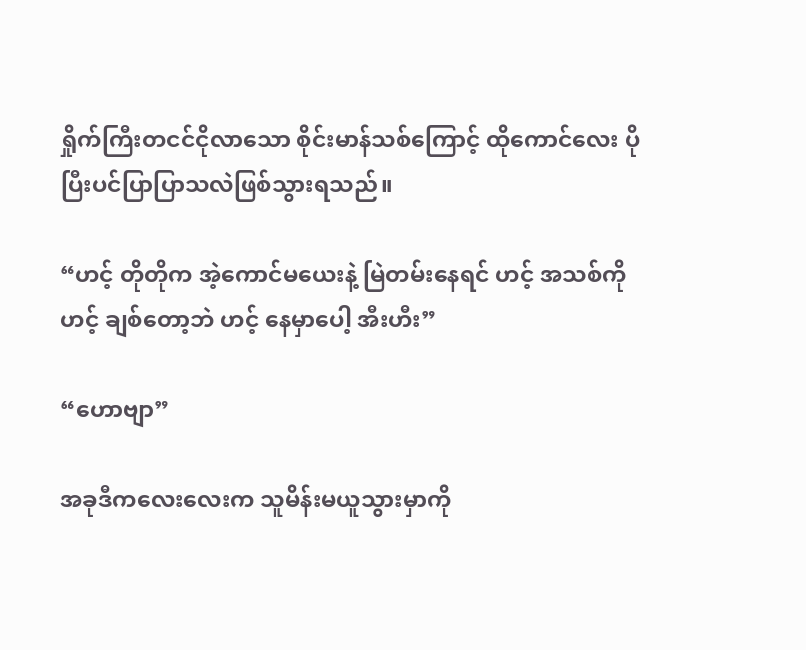ရှိုက်ကြီးတငင်ငိုလာသော စိုင်းမာန်သစ်ကြောင့် ထိုကောင်လေး ပိုပြီးပင်ပြာပြာသလဲဖြစ်သွားရသည်။

“ဟင့် တိုတိုက အဲ့ကောင်မယေးနဲ့ မြဲတမ်းနေရင် ဟင့် အသစ်ကို ဟင့် ချစ်တော့ဘဲ ဟင့် နေမှာပေါ့ အီးဟီး”

“ဟောဗျာ”

အခုဒီကလေးလေးက သူမိန်းမယူသွားမှာကို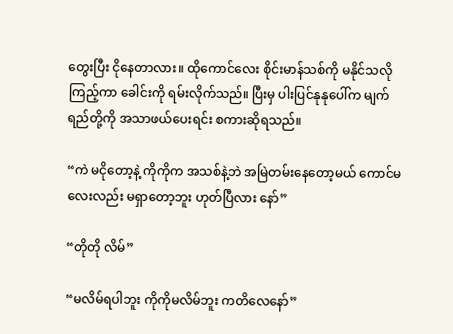တွေးပြီး ငိုနေတာလား။ ထိုကောင်လေး စိုင်းမာန်သစ်ကို မနိုင်သလိုကြည့်ကာ ခေါင်းကို ရမ်းလိုက်သည်။ ပြီးမှ ပါးပြင်နုနုပေါ်က မျက်ရည်တို့ကို အသာဖယ်ပေးရင်း စကားဆိုရသည်။

“ကဲ မငိုတော့နဲ့ ကိုကိုက အသစ်နဲ့ဘဲ အမြဲတမ်းနေတော့မယ် ကောင်မလေးလည်း မရှာတော့ဘူး ဟုတ်ပြီလား နော်”

“တိုတို လိမ်”

“မလိမ်ရပါဘူး ကိုကိုမလိမ်ဘူး ကတိလေနော်”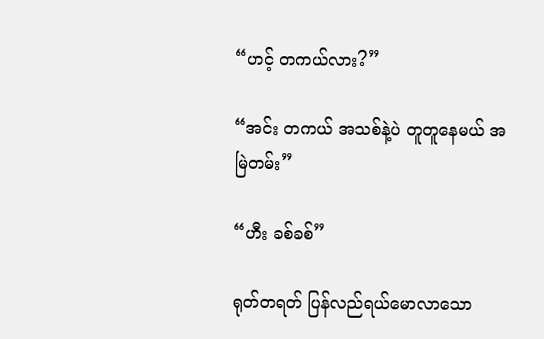“ဟင့် တကယ်လား?”

“အင်း တကယ် အသစ်နဲ့ပဲ တူတူနေမယ် အမြဲတမ်း”

“ဟီး ခစ်ခစ်”

ရုတ်တရတ် ပြန်လည်ရယ်မောလာသော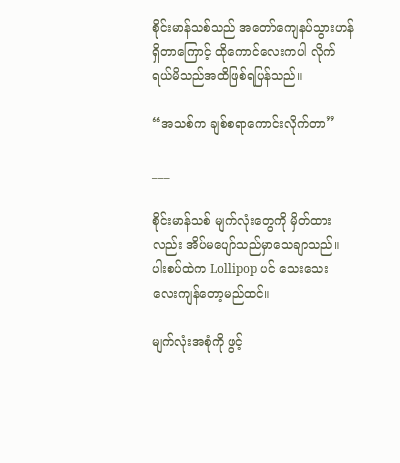စိုင်းမာန်သစ်သည် အတော်ကျေနပ်သွားဟန်ရှိတာကြောင့် ထိုကောင်လေးကပါ လိုက်ရယ်မိသည်အထိဖြစ်ရပြန်သည်။

“အသစ်က ချစ်စရာကောင်းလိုက်တာ”

___

စိုင်းမာန်သစ် မျက်လုံးတွေကို မှိတ်ထားလည်း အိပ်မပျော်သည်မှာသေချာသည်။ ပါးစပ်ထဲက Lollipop ပင် သေးသေးလေးကျန်တော့မည်ထင်။

မျက်လုံးအစုံကို ဖွင့်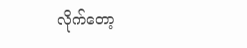လိုက်တော့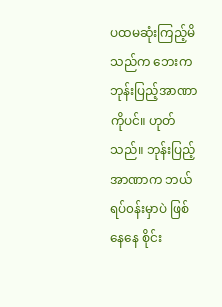ပထမဆုံးကြည့်မိသည်က ဘေးက ဘုန်းပြည့်အာဏာကိုပင်။ ဟုတ်သည်။ ဘုန်းပြည့်အာဏာက ဘယ်ရပ်၀န်းမှာပဲ ဖြစ်နေနေ စိုင်း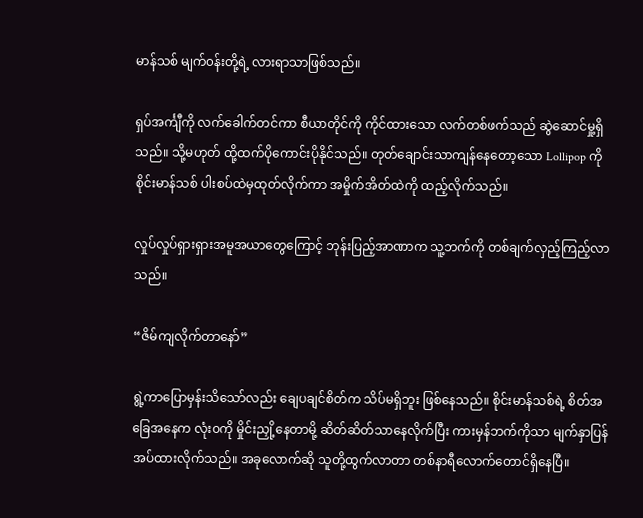မာန်သစ် မျက်၀န်းတို့ရဲ့ လားရာသာဖြစ်သည်။

ရှပ်အင်္ကျီကို လက်ခေါက်တင်ကာ စီယာတိုင်ကို ကိုင်ထားသော လက်တစ်ဖက်သည် ဆွဲဆောင်မှု့ရှိသည်။ သို့မဟုတ် ထို့ထက်ပိုကောင်းပိုနိုင်သည်။ တုတ်ချောင်းသာကျန်နေတော့သော Lollipop ကို စိုင်းမာန်သစ် ပါးစပ်ထဲမှထုတ်လိုက်ကာ အမှိုက်အိတ်ထဲကို ထည့်လိုက်သည်။

လှုပ်လှုပ်ရှားရှားအမူအယာတွေကြောင့် ဘုန်းပြည့်အာဏာက သူ့ဘက်ကို တစ်ချက်လှည့်ကြည့်လာသည်။

“ဇိမ်ကျလိုက်တာနော်”

ရွဲ့ကာပြောမှန်းသိသော်လည်း ချေပချင်စိတ်က သိပ်မရှိဘူး ဖြစ်နေသည်။ စိုင်းမာန်သစ်ရဲ့ စိတ်အခြေအနေက လုံး၀ကို မှိုင်းညှို့နေတာမို့ ဆိတ်ဆိတ်သာနေလိုက်ပြီး ကားမှန်ဘက်ကိုသာ မျက်နှာပြန်အပ်ထားလိုက်သည်။ အခုလောက်ဆို သူတို့ထွက်လာတာ တစ်နာရီလောက်တောင်ရှိနေပြီ။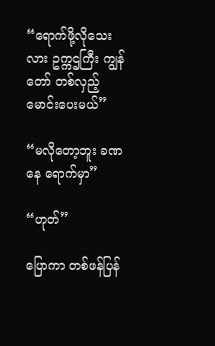“ရောက်ဖို့လိုသေးလား ဥက္ကဌကြီး ကျွန်တော် တစ်လှည့်မောင်းပေးမယ်”

“မလိုတော့ဘူး ခဏနေ ရောက်မှာ”

“ဟုတ်”

ပြောကာ တစ်ဖန်ပြန်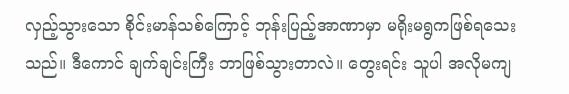လှည့်သွားသော စိုင်းမာန်သစ်ကြောင့် ဘုန်းပြည့်အာဏာမှာ မရိုးမရွကဖြစ်ရသေးသည်။ ဒီကောင် ချက်ချင်းကြီး ဘာဖြစ်သွားတာလဲ။ တွေးရင်း သူပါ အလိုမကျ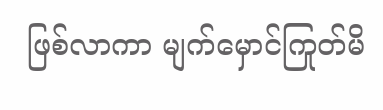ဖြစ်လာကာ မျက်မှောင်ကြုတ်မိ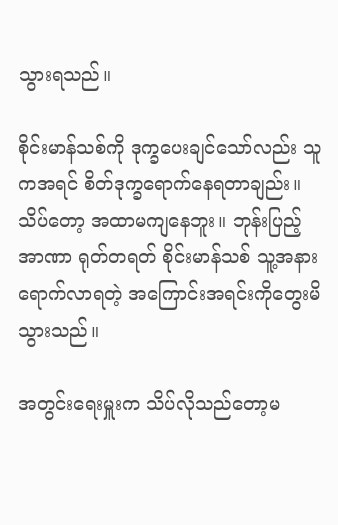သွားရသည်။

စိုင်းမာန်သစ်ကို ဒုက္ခပေးချင်သော်လည်း သူကအရင် စိတ်ဒုက္ခရောက်နေရတာချည်း။ သိပ်တော့ အထာမကျနေဘူး။ ဘုန်းပြည့်အာဏာ ရုတ်တရတ် စိုင်းမာန်သစ် သူ့အနားရောက်လာရတဲ့ အကြောင်းအရင်းကိုတွေးမိသွားသည်။

အတွင်းရေးမှူးက သိပ်လိုသည်တော့မ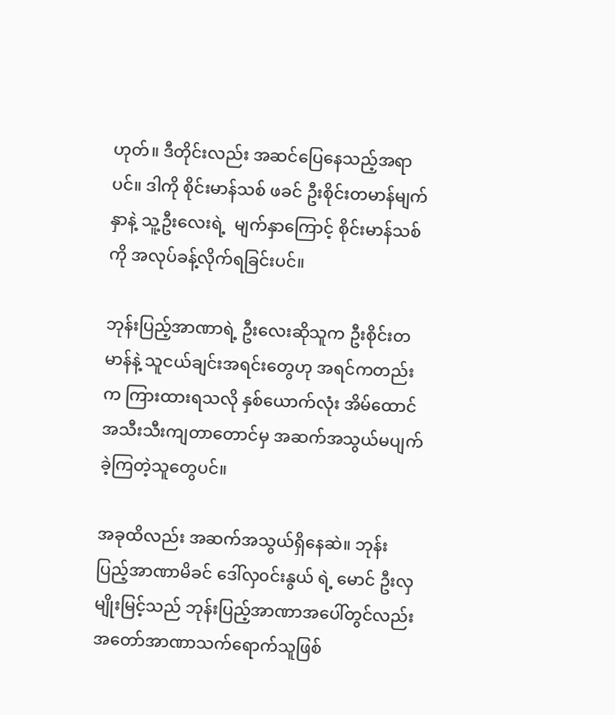ဟုတ်။ ဒီတိုင်းလည်း အဆင်ပြေနေသည့်အရာပင်။ ဒါကို စိုင်းမာန်သစ် ဖခင် ဦးစိုင်းတမာန်မျက်နှာနဲ့ သူ့ဦးလေးရဲ့  မျက်နှာကြောင့် စိုင်းမာန်သစ်ကို အလုပ်ခန့်လိုက်ရခြင်းပင်။

ဘုန်းပြည့်အာဏာရဲ့ ဦးလေးဆိုသူက ဦးစိုင်းတမာန်နဲ့ သူငယ်ချင်းအရင်းတွေဟု အရင်ကတည်းက ကြားထားရသလို နှစ်ယောက်လုံး အိမ်ထောင်အသီးသီးကျတာတောင်မှ အဆက်အသွယ်မပျက်ခဲ့ကြတဲ့သူတွေပင်။

အခုထိလည်း အဆက်အသွယ်ရှိနေဆဲ။ ဘုန်းပြည့်အာဏာမိခင် ဒေါ်လှ၀င်းနွယ် ရဲ့ မောင် ဦးလှမျိုးမြင့်သည် ဘုန်းပြည့်အာဏာအပေါ်တွင်လည်း အတော်အာဏာသက်ရောက်သူဖြစ်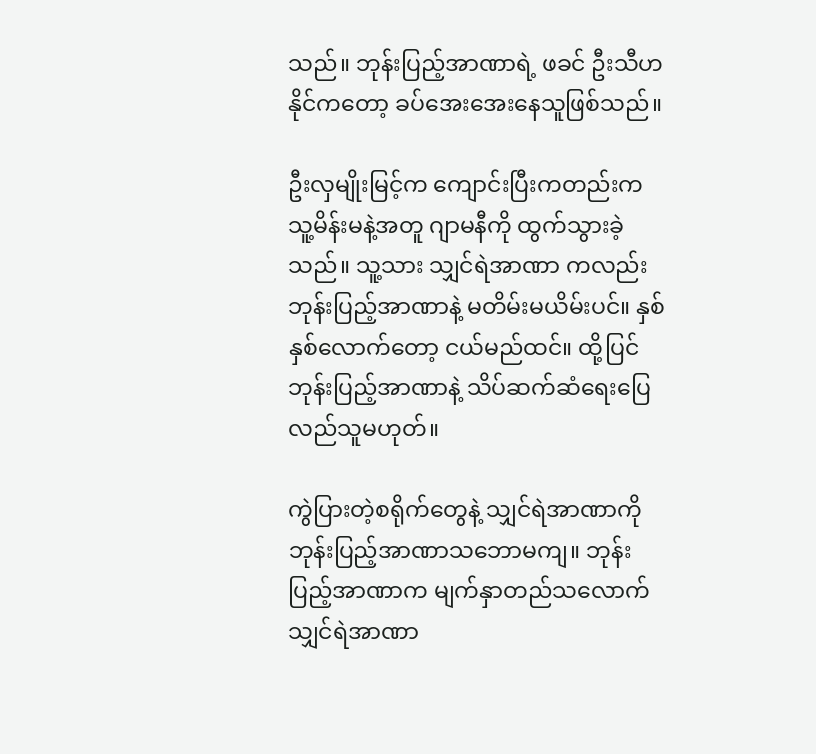သည်။ ဘုန်းပြည့်အာဏာရဲ့ ဖခင် ဦးသီဟနိုင်ကတော့ ခပ်အေးအေးနေသူဖြစ်သည်။

ဦးလှမျိုးမြင့်က ကျောင်းပြီးကတည်းက သူ့မိန်းမနဲ့အတူ ဂျာမနီကို ထွက်သွားခဲ့သည်။ သူ့သား သျှင်ရဲအာဏာ ကလည်း ဘုန်းပြည့်အာဏာနဲ့ မတိမ်းမယိမ်းပင်။ နှစ်နှစ်လောက်တော့ ငယ်မည်ထင်။ ထို့ပြင် ဘုန်းပြည့်အာဏာနဲ့ သိပ်ဆက်ဆံရေးပြေလည်သူမဟုတ်။

ကွဲပြားတဲ့စရိုက်တွေနဲ့ သျှင်ရဲအာဏာကို ဘုန်းပြည့်အာဏာသဘောမကျ။ ဘုန်းပြည့်အာဏာက မျက်နှာတည်သလောက် သျှင်ရဲအာဏာ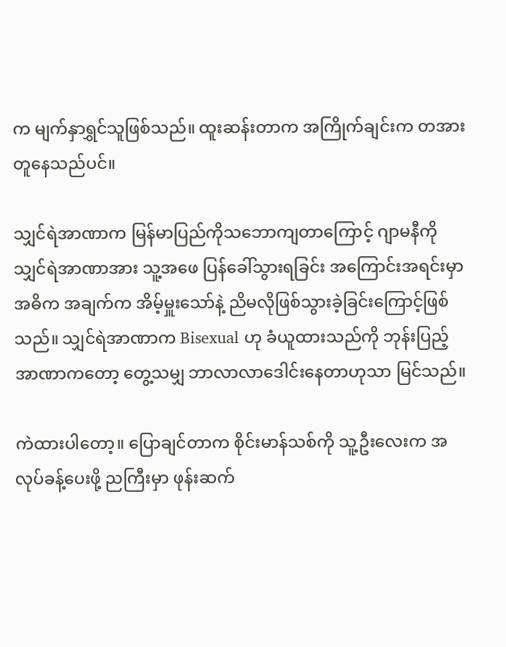က မျက်နှာရွှင်သူဖြစ်သည်။ ထူးဆန်းတာက အကြိုက်ချင်းက တအားတူနေသည်ပင်။

သျှင်ရဲအာဏာက မြန်မာပြည်ကိုသဘောကျတာကြောင့် ဂျာမနီကို သျှင်ရဲအာဏာအား သူ့အဖေ ပြန်ခေါ်သွားရခြင်း အကြောင်းအရင်းမှာ အဓိက အချက်က အိမ့်မှူးသော်နဲ့ ညိမလိုဖြစ်သွားခဲ့ခြင်းကြောင့်ဖြစ်သည်။ သျှင်ရဲအာဏာက Bisexual ဟု ခံယူထားသည်ကို ဘုန်းပြည့်အာဏာကတော့ တွေ့သမျှ ဘာလာလာဒေါင်းနေတာဟုသာ မြင်သည်။

ကဲထားပါတော့။ ပြောချင်တာက စိုင်းမာန်သစ်ကို သူ့ဦးလေးက အလုပ်ခန့်ပေးဖို့ ညကြီးမှာ ဖုန်းဆက်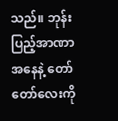သည်။ ဘုန်းပြည့်အာဏာအနေနဲ့ တော်တော်လေးကို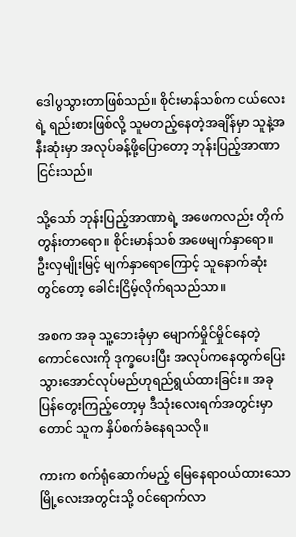ဒေါပွသွားတာဖြစ်သည်။ စိုင်းမာန်သစ်က ငယ်လေးရဲ့ ရည်းစားဖြစ်လို့ သူမတည့်နေတဲ့အချိန်မှာ သူနဲ့အနီးဆုံးမှာ အလုပ်ခန့်ဖို့ပြောတော့ ဘုန်းပြည့်အာဏာငြင်းသည်။

သို့သော် ဘုန်းပြည့်အာဏာရဲ့ အဖေကလည်း တိုက်တွန်းတာရော။ စိုင်းမာန်သစ် အဖေမျက်နှာရော။ ဦးလှမျိုးမြင့် မျက်နှာရောကြောင့် သူနောက်ဆုံးတွင်တော့ ခေါင်းငြိမ့်လိုက်ရသည်သာ။

အစက အခု သူ့ဘေးခုံမှာ မျောက်မှိုင်မှိုင်နေတဲ့ ကောင်လေးကို ဒုက္ခပေးပြီး အလုပ်ကနေထွက်ပြေးသွားအောင်လုပ်မည်ဟုရည်ရွယ်ထားခြင်း။ အခုပြန်တွေးကြည့်တော့မှ ဒီသုံးလေးရက်အတွင်းမှာတောင် သူက နှိပ်စက်ခံနေရသလို။

ကားက စက်ရုံဆောက်မည့် မြေနေရာ၀ယ်ထားသော မြို့လေးအတွင်းသို့ ၀င်ရောက်လာ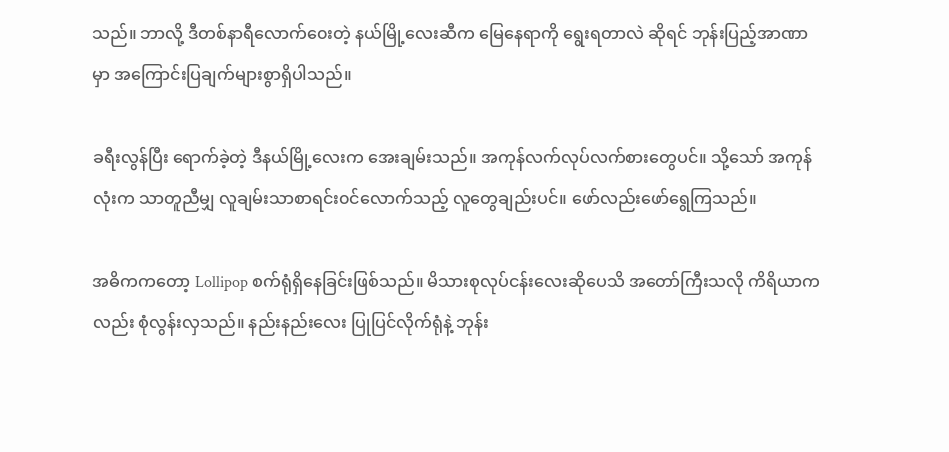သည်။ ဘာလို့ ဒီတစ်နာရီလောက်၀ေးတဲ့ နယ်မြို့လေးဆီက မြေနေရာကို ရွေးရတာလဲ ဆိုရင် ဘုန်းပြည့်အာဏာမှာ အကြောင်းပြချက်များစွာရှိပါသည်။

ခရီးလွန်ပြီး ရောက်ခဲ့တဲ့ ဒီနယ်မြို့လေးက အေးချမ်းသည်။ အကုန်လက်လုပ်လက်စားတွေပင်။ သို့သော် အကုန်လုံးက သာတူညီမျှ လူချမ်းသာစာရင်း၀င်လောက်သည့် လူတွေချည်းပင်။ ဖော်လည်းဖော်ရွေကြသည်။

အဓိကကတော့ Lollipop စက်ရုံရှိနေခြင်းဖြစ်သည်။ မိသားစုလုပ်ငန်းလေးဆိုပေသိ အတော်ကြီးသလို ကိရိယာကလည်း စုံလွန်းလှသည်။ နည်းနည်းလေး ပြုပြင်လိုက်ရုံနဲ့ ဘုန်း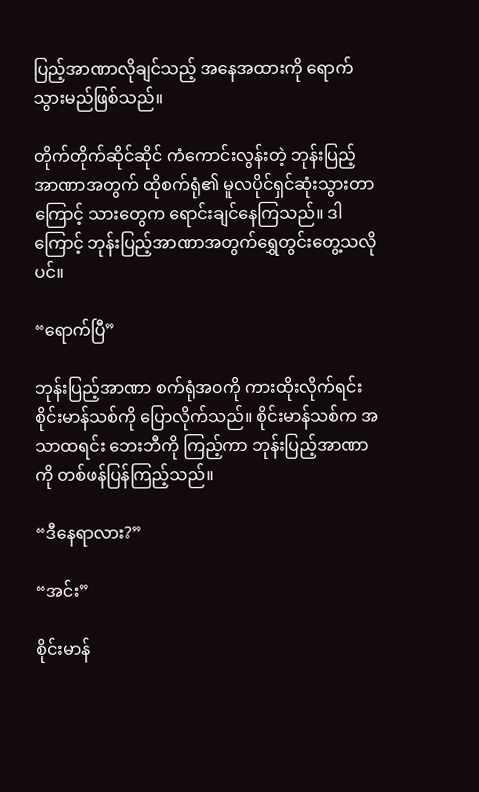ပြည့်အာဏာလိုချင်သည့် အနေအထားကို ရောက်သွားမည်ဖြစ်သည်။

တိုက်တိုက်ဆိုင်ဆိုင် ကံကောင်းလွန်းတဲ့ ဘုန်းပြည့်အာဏာအတွက် ထိုစက်ရုံ၏ မူလပိုင်ရှင်ဆုံးသွားတာကြောင့် သားတွေက ရောင်းချင်နေကြသည်။ ဒါကြောင့် ဘုန်းပြည့်အာဏာအတွက်ရွှေတွင်းတွေ့သလိုပင်။

“ရောက်ပြီ”

ဘုန်းပြည့်အာဏာ စက်ရုံအ၀ကို ကားထိုးလိုက်ရင်း စိုင်းမာန်သစ်ကို ပြောလိုက်သည်။ စိုင်းမာန်သစ်က အသာထရင်း ဘေးဘီကို ကြည့်ကာ ဘုန်းပြည့်အာဏာကို တစ်ဖန်ပြန်ကြည့်သည်။

“ဒီနေရာလား?”

“အင်း”

စိုင်းမာန်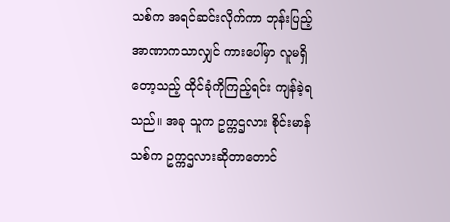သစ်က အရင်ဆင်းလိုက်ကာ ဘုန်းပြည့်အာဏာကသာလျှင် ကားပေါ်မှာ လူမရှိတော့သည့် ထိုင်ခုံကိုကြည့်ရင်း ကျန်ခဲ့ရသည်။ အခု သူက ဥက္ကဌလား စိုင်းမာန်သစ်က ဥက္ကဌလားဆိုတာတောင်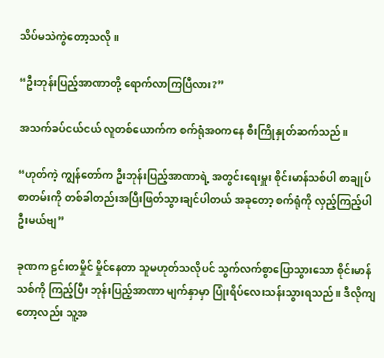သိပ်မသဲကွဲတော့သလို။

“ဦးဘုန်းပြည့်အာဏာတို့ ရောက်လာကြပြီလား?”

အသက်ခပ်ငယ်ငယ် လူတစ်ယောက်က စက်ရုံအ၀ကနေ စီးကြိုနှုတ်ဆက်သည်။

“ဟုတ်ကဲ့ ကျွန်တော်က ဦးဘုန်းပြည့်အာဏာရဲ့ အတွင်းရေးမှူး စိုင်းမာန်သစ်ပါ စာချုပ်စာတမ်းကို တစ်ခါတည်းအပြီးဖြတ်သွားချင်ပါတယ် အခုတော့ စက်ရုံကို လှည့်ကြည့်ပါဦးမယ်ဗျ”

ခုဏက ဠင်းတမှိုင် မှိုင်နေတာ သူမဟုတ်သလိုပင် သွက်လက်စွာပြောသွားသော စိုင်းမာန်သစ်ကို ကြည့်ပြီး ဘုန်းပြည့်အာဏာ မျက်နှာမှာ ပြုံးရိပ်လေးသန်းသွားရသည်။ ဒီလိုကျတော့လည်း သူ့အ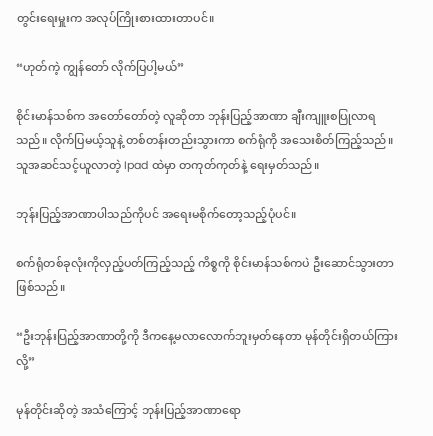တွင်းရေးမှူးက အလုပ်ကြိုးစားထားတာပင်။

“ဟုတ်ကဲ့ ကျွန်တော် လိုက်ပြပါ့မယ်”

စိုင်းမာန်သစ်က အတော်တော်တဲ့ လူဆိုတာ ဘုန်းပြည့်အာဏာ ချီးကျူးစပြုလာရသည်။ လိုက်ပြမယ့်သူနဲ့ တစ်တန်းတည်းသွားကာ စက်ရုံကို အသေးစိတ်ကြည့်သည်။ သူအဆင်သင့်ယူလာတဲ့ Ipad ထဲမှာ တကုတ်ကုတ်နဲ့ ရေးမှတ်သည်။

ဘုန်းပြည့်အာဏာပါသည်ကိုပင် အရေးမစိုက်တော့သည့်ပုံပင်။

စက်ရုံတစ်ခုလုံးကိုလှည့်ပတ်ကြည့်သည့် ကိစ္စကို စိုင်းမာန်သစ်ကပဲ ဦးဆောင်သွားတာဖြစ်သည်။

“ဦးဘုန်းပြည့်အာဏာတို့ကို ဒီကနေ့မလာလောက်ဘူးမှတ်နေတာ မုန်တိုင်းရှိတယ်ကြားလို့”

မုန်တိုင်းဆိုတဲ့ အသံကြောင့် ဘုန်းပြည့်အာဏာရော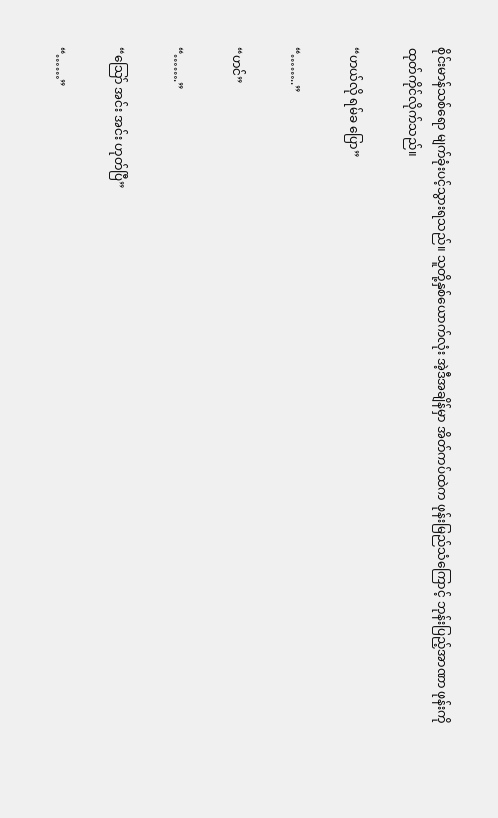စိုင်းမာန်သစ်ရော မျက်ခုံးပင့်သွားရသည်။ သူတို့နှစ်ယောက်လုံး အဲ့ဒီအချိန်မှာ အိတ်ကပ်ထဲက ဖုန်းမြည်သံကြောင့် ဘုန်းပြည့်အာဏာ ဖုန်းကို ထုတ်ကိုင်လိုက်သည်။

“ဟယ်လို ရမ်ခ ပြော”

“……..”

“ဟင်”

“…….”

“သြော် အင်း အင်း ဟုတ်ပြီ”

“……”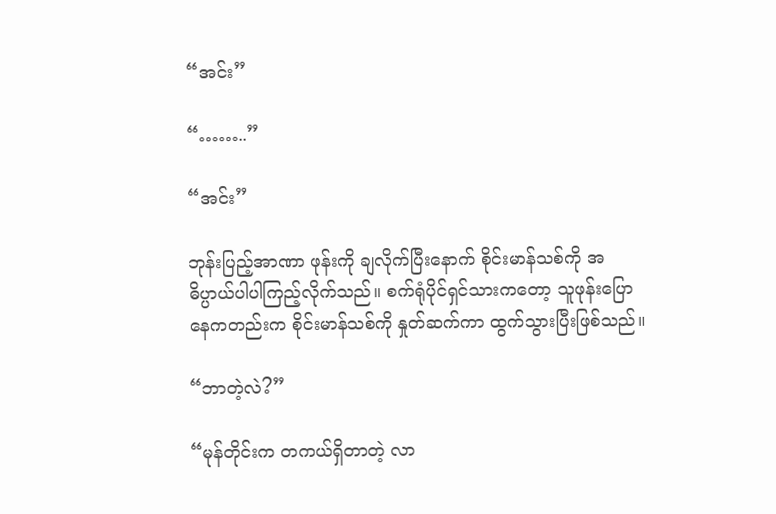“အင်း”

“……..”

“အင်း”

ဘုန်းပြည့်အာဏာ ဖုန်းကို ချလိုက်ပြီးနောက် စိုင်းမာန်သစ်ကို အဓိပ္ပာယ်ပါပါကြည့်လိုက်သည်။ စက်ရုံပိုင်ရှင်သားကတော့ သူဖုန်းပြောနေကတည်းက စိုင်းမာန်သစ်ကို နှုတ်ဆက်ကာ ထွက်သွားပြီးဖြစ်သည်။

“ဘာတဲ့လဲ?”

“မုန်တိုင်းက တကယ်ရှိတာတဲ့ လာ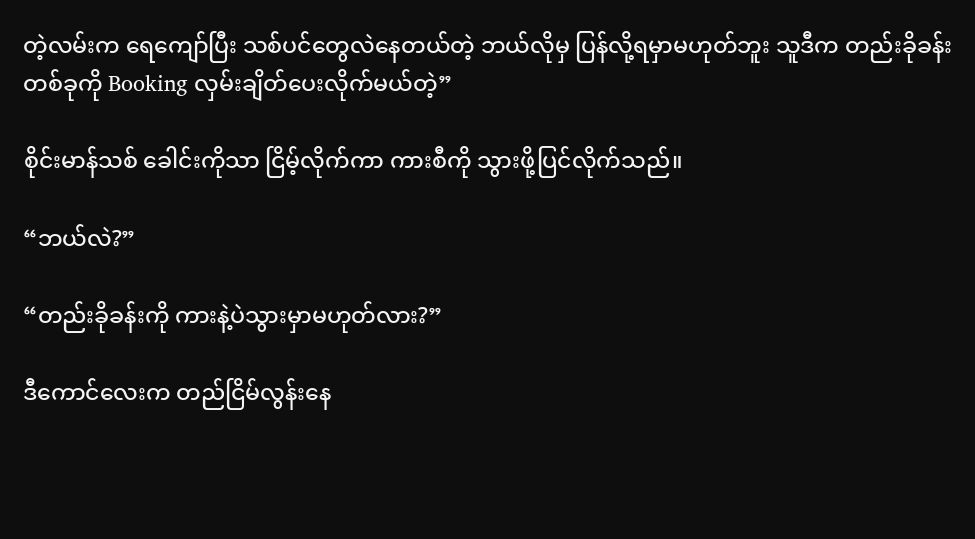တဲ့လမ်းက ရေကျော်ပြီး သစ်ပင်တွေလဲနေတယ်တဲ့ ဘယ်လိုမှ ပြန်လို့ရမှာမဟုတ်ဘူး သူဒီက တည်းခိုခန်းတစ်ခုကို Booking လှမ်းချိတ်ပေးလိုက်မယ်တဲ့”

စိုင်းမာန်သစ် ခေါင်းကိုသာ ငြိမ့်လိုက်ကာ ကားစီကို သွားဖို့ပြင်လိုက်သည်။

“ဘယ်လဲ?”

“တည်းခိုခန်းကို ကားနဲ့ပဲသွားမှာမဟုတ်လား?”

ဒီကောင်လေးက တည်ငြိမ်လွန်းနေ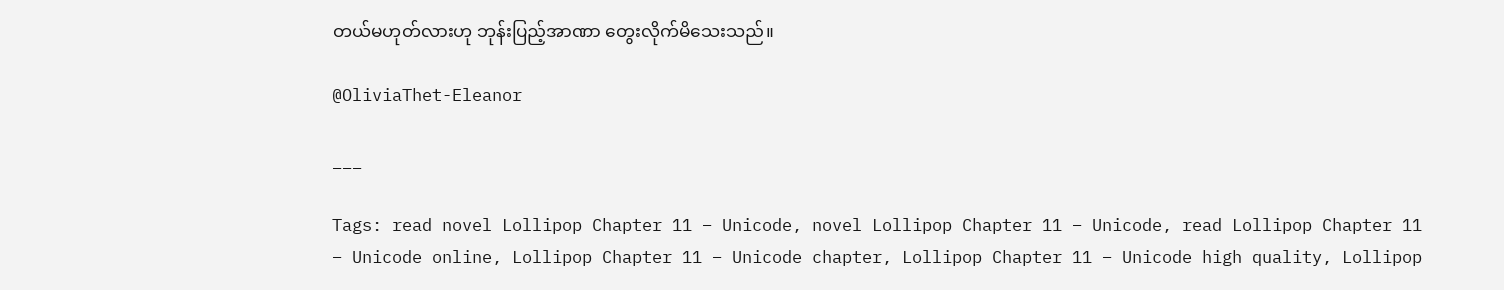တယ်မဟုတ်လားဟု ဘုန်းပြည့်အာဏာ တွေးလိုက်မိသေးသည်။

@OliviaThet-Eleanor

___

Tags: read novel Lollipop Chapter 11 – Unicode, novel Lollipop Chapter 11 – Unicode, read Lollipop Chapter 11 – Unicode online, Lollipop Chapter 11 – Unicode chapter, Lollipop Chapter 11 – Unicode high quality, Lollipop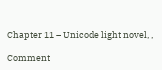Chapter 11 – Unicode light novel, ,

Comment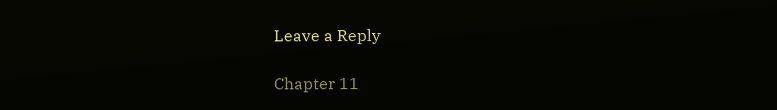Leave a Reply

Chapter 11